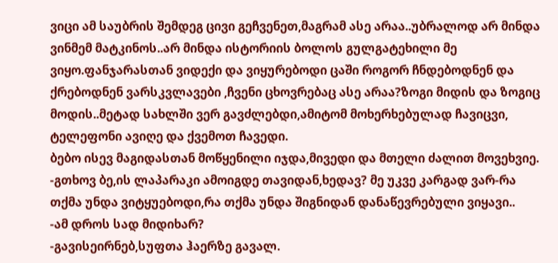ვიცი ამ საუბრის შემდეგ ცივი გეჩვენეთ,მაგრამ ასე არაა..უბრალოდ არ მინდა ვინმემ მატკინოს..არ მინდა ისტორიის ბოლოს გულგატეხილი მე ვიყო.ფანჯარასთან ვიდექი და ვიყურებოდი ცაში როგორ ჩნდებოდნენ და ქრებოდნენ ვარსკვლავები ,ჩვენი ცხოვრებაც ასე არაა?ზოგი მიდის და ზოგიც მოდის..მეტად სახლში ვერ გავძლებდი,ამიტომ მოხერხებულად ჩავიცვი, ტელეფონი ავიღე და ქვემოთ ჩავედი.
ბებო ისევ მაგიდასთან მოწყენილი იჯდა,მივედი და მთელი ძალით მოვეხვიე.
-გთხოვ ბე,ის ლაპარაკი ამოიგდე თავიდან,ხედავ? მე უკვე კარგად ვარ-რა თქმა უნდა ვიტყუებოდი,რა თქმა უნდა შიგნიდან დანაწევრებული ვიყავი..
-ამ დროს სად მიდიხარ?
-გავისეირნებ,სუფთა ჰაერზე გავალ.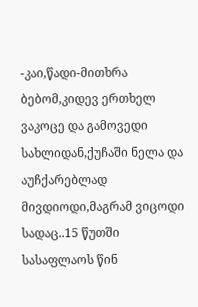-კაი,წადი-მითხრა ბებომ,კიდევ ერთხელ ვაკოცე და გამოვედი სახლიდან,ქუჩაში ნელა და აუჩქარებლად მივდიოდი,მაგრამ ვიცოდი სადაც..15 წუთში სასაფლაოს წინ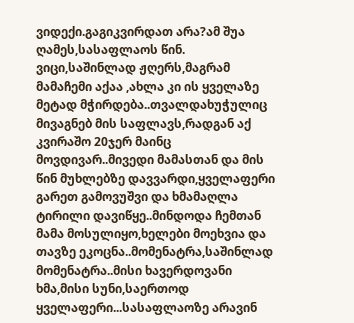ვიდექი.გაგიკვირდათ არა?ამ შუა ღამეს,სასაფლაოს წინ. ვიცი,საშინლად ჟღერს,მაგრამ მამაჩემი აქაა ,ახლა კი ის ყველაზე მეტად მჭირდება..თვალდახუჭულიც მივაგნებ მის საფლავს,რადგან აქ კვირაშო 20ჯერ მაინც მოვდივარ..მივედი მამასთან და მის წინ მუხლებზე დავვარდი,ყველაფერი გარეთ გამოვუშვი და ხმამაღლა ტირილი დავიწყე..მინდოდა ჩემთან მამა მოსულიყო,ხელები მოეხვია და თავზე ეკოცნა..მომენატრა,საშინლად მომენატრა..მისი ხავერდოვანი ხმა,მისი სუნი,საერთოდ ყველაფერი...სასაფლაოზე არავინ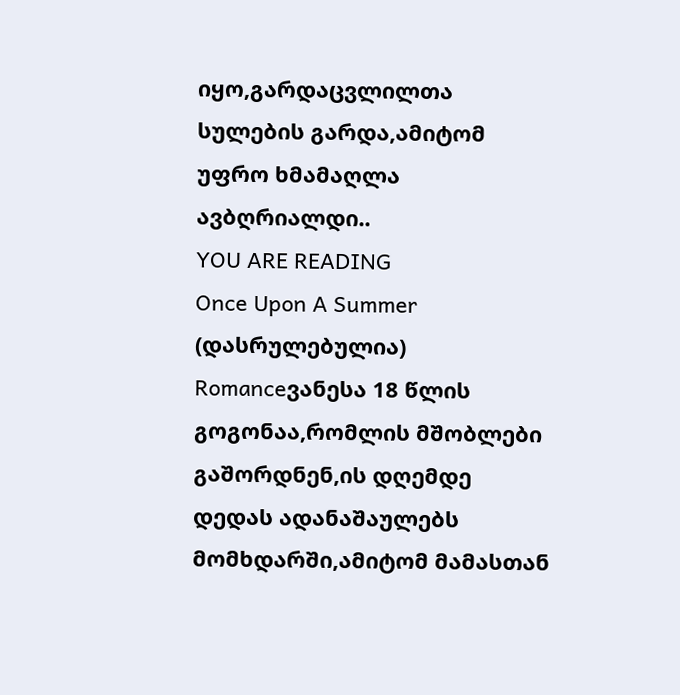იყო,გარდაცვლილთა სულების გარდა,ამიტომ უფრო ხმამაღლა ავბღრიალდი..
YOU ARE READING
Once Upon A Summer (დასრულებულია)
Romanceვანესა 18 წლის გოგონაა,რომლის მშობლები გაშორდნენ,ის დღემდე დედას ადანაშაულებს მომხდარში,ამიტომ მამასთან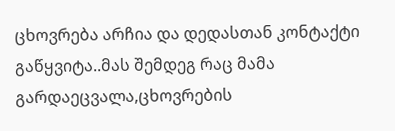ცხოვრება არჩია და დედასთან კონტაქტი გაწყვიტა..მას შემდეგ რაც მამა გარდაეცვალა,ცხოვრების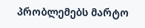პრობლემებს მარტო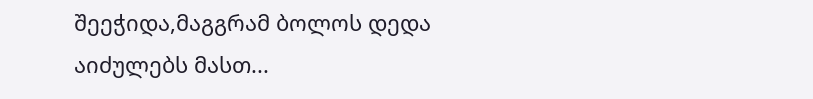შეეჭიდა,მაგგრამ ბოლოს დედა აიძულებს მასთ...